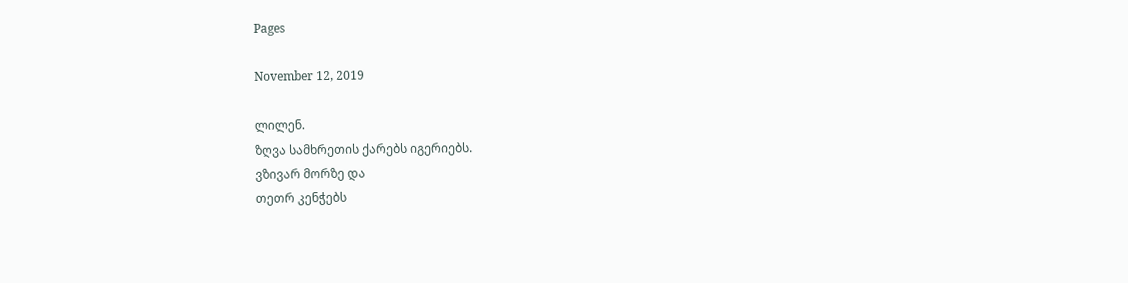Pages

November 12, 2019

ლილენ.
ზღვა სამხრეთის ქარებს იგერიებს.
ვზივარ მორზე და
თეთრ კენჭებს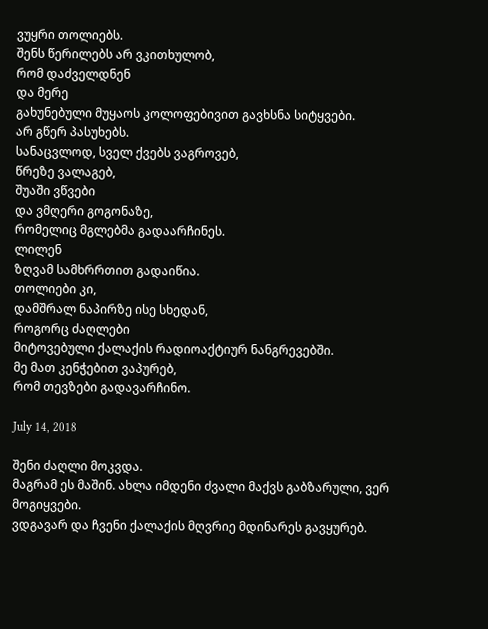ვუყრი თოლიებს.
შენს წერილებს არ ვკითხულობ,
რომ დაძველდნენ
და მერე
გახუნებული მუყაოს კოლოფებივით გავხსნა სიტყვები.
არ გწერ პასუხებს.
სანაცვლოდ, სველ ქვებს ვაგროვებ,
წრეზე ვალაგებ,
შუაში ვწვები
და ვმღერი გოგონაზე,
რომელიც მგლებმა გადაარჩინეს.
ლილენ
ზღვამ სამხრრთით გადაიწია.
თოლიები კი,
დამშრალ ნაპირზე ისე სხედან,
როგორც ძაღლები
მიტოვებული ქალაქის რადიოაქტიურ ნანგრევებში.
მე მათ კენჭებით ვაპურებ,
რომ თევზები გადავარჩინო.

July 14, 2018

შენი ძაღლი მოკვდა.
მაგრამ ეს მაშინ. ახლა იმდენი ძვალი მაქვს გაბზარული, ვერ მოგიყვები.
ვდგავარ და ჩვენი ქალაქის მღვრიე მდინარეს გავყურებ.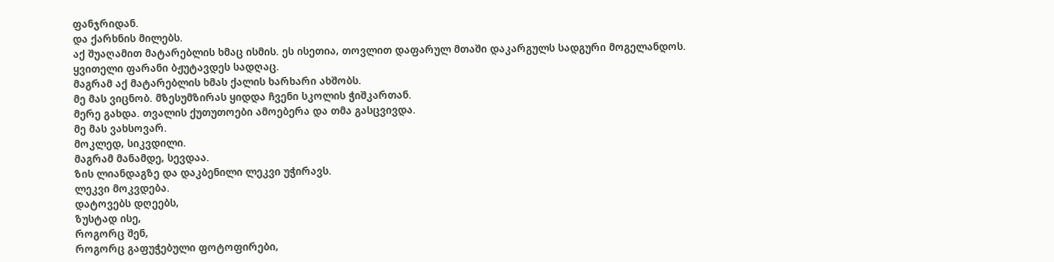ფანჯრიდან.
და ქარხნის მილებს.
აქ შუაღამით მატარებლის ხმაც ისმის. ეს ისეთია, თოვლით დაფარულ მთაში დაკარგულს სადგური მოგელანდოს.
ყვითელი ფარანი ბჟუტავდეს სადღაც.
მაგრამ აქ მატარებლის ხმას ქალის ხარხარი ახშობს.
მე მას ვიცნობ. მზესუმზირას ყიდდა ჩვენი სკოლის ჭიშკართან.
მერე გახდა. თვალის ქუთუთოები ამოებერა და თმა გასცვივდა.
მე მას ვახსოვარ.
მოკლედ, სიკვდილი.
მაგრამ მანამდე, სევდაა.
ზის ლიანდაგზე და დაკბენილი ლეკვი უჭირავს.
ლეკვი მოკვდება.
დატოვებს დღეებს,
ზუსტად ისე,
როგორც შენ,
როგორც გაფუჭებული ფოტოფირები,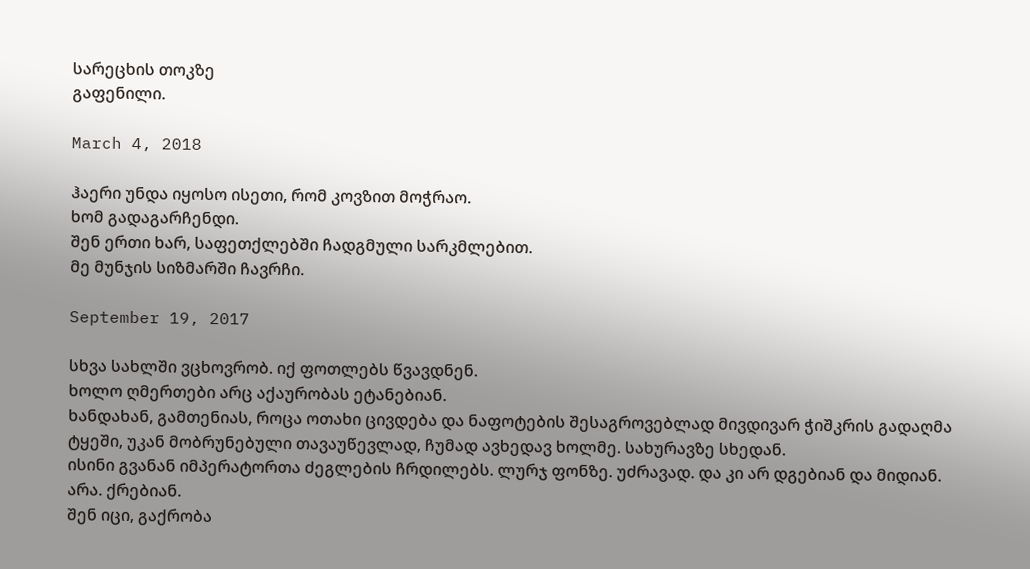სარეცხის თოკზე
გაფენილი.

March 4, 2018

ჰაერი უნდა იყოსო ისეთი, რომ კოვზით მოჭრაო.
ხომ გადაგარჩენდი.
შენ ერთი ხარ, საფეთქლებში ჩადგმული სარკმლებით.
მე მუნჯის სიზმარში ჩავრჩი.

September 19, 2017

სხვა სახლში ვცხოვრობ. იქ ფოთლებს წვავდნენ.
ხოლო ღმერთები არც აქაურობას ეტანებიან.
ხანდახან, გამთენიას, როცა ოთახი ცივდება და ნაფოტების შესაგროვებლად მივდივარ ჭიშკრის გადაღმა ტყეში, უკან მობრუნებული თავაუწევლად, ჩუმად ავხედავ ხოლმე. სახურავზე სხედან.
ისინი გვანან იმპერატორთა ძეგლების ჩრდილებს. ლურჯ ფონზე. უძრავად. და კი არ დგებიან და მიდიან. არა. ქრებიან.
შენ იცი, გაქრობა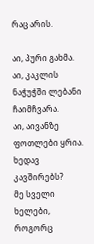რაც არის.

აი, პური გახმა.
აი, კაკლის ნაჭუჭში ლებანი ჩაიმჩვარა.
აი, აივანზე ფოთლები ყრია.
ხედავ კავშირებს?
მე სველი ხელები, როგორც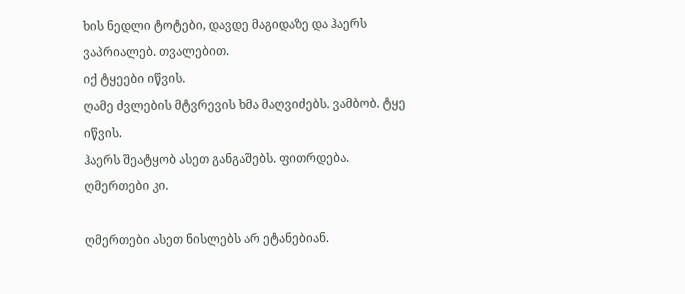ხის ნედლი ტოტები, დავდე მაგიდაზე და ჰაერს ვაპრიალებ. თვალებით.
იქ ტყეები იწვის.
ღამე ძვლების მტვრევის ხმა მაღვიძებს. ვამბობ. ტყე იწვის.
ჰაერს შეატყობ ასეთ განგაშებს. ფითრდება.
ღმერთები კი.

ღმერთები ასეთ ნისლებს არ ეტანებიან.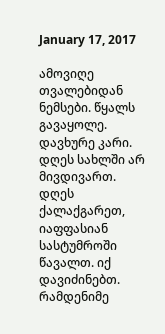January 17, 2017

ამოვიღე თვალებიდან ნემსები. წყალს გავაყოლე. დავხურე კარი. დღეს სახლში არ მივდივართ.
დღეს ქალაქგარეთ, იაფფასიან სასტუმროში წავალთ. იქ დავიძინებთ.
რამდენიმე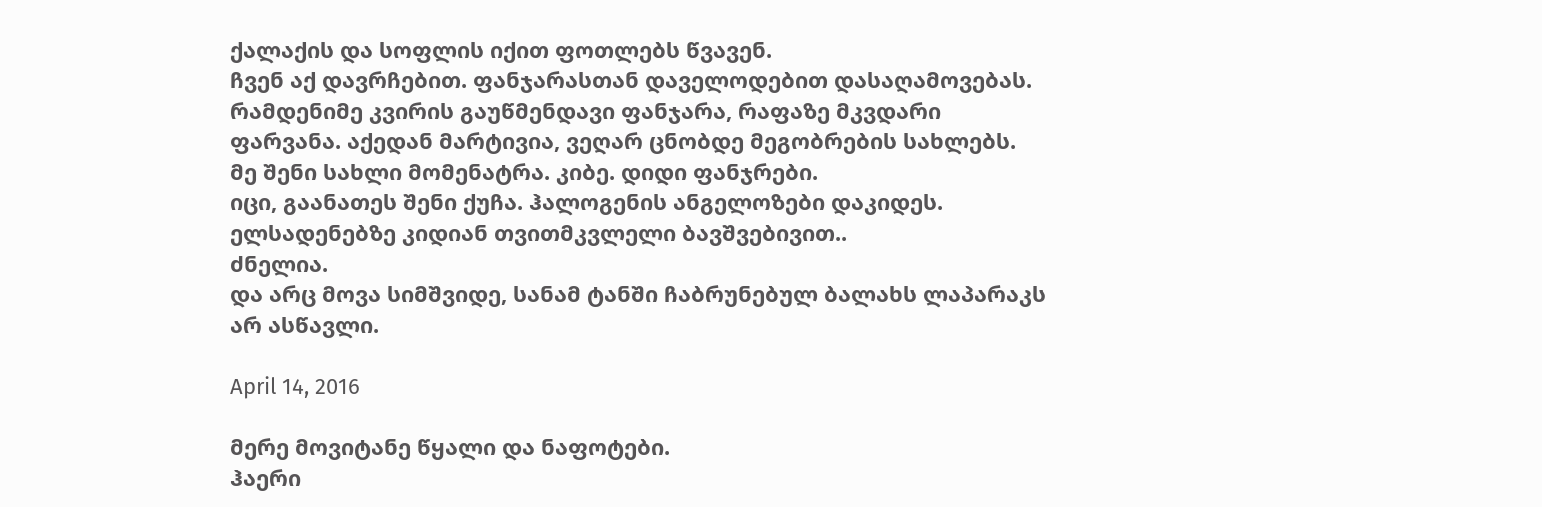ქალაქის და სოფლის იქით ფოთლებს წვავენ.
ჩვენ აქ დავრჩებით. ფანჯარასთან დაველოდებით დასაღამოვებას.
რამდენიმე კვირის გაუწმენდავი ფანჯარა, რაფაზე მკვდარი ფარვანა. აქედან მარტივია, ვეღარ ცნობდე მეგობრების სახლებს.
მე შენი სახლი მომენატრა. კიბე. დიდი ფანჯრები.
იცი, გაანათეს შენი ქუჩა. ჰალოგენის ანგელოზები დაკიდეს. ელსადენებზე კიდიან თვითმკვლელი ბავშვებივით..
ძნელია.
და არც მოვა სიმშვიდე, სანამ ტანში ჩაბრუნებულ ბალახს ლაპარაკს არ ასწავლი.

April 14, 2016

მერე მოვიტანე წყალი და ნაფოტები.
ჰაერი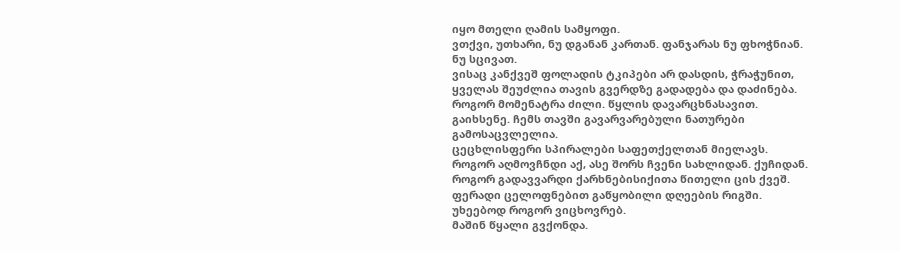იყო მთელი ღამის სამყოფი.
ვთქვი, უთხარი, ნუ დგანან კართან. ფანჯარას ნუ ფხოჭნიან. ნუ სცივათ.
ვისაც კანქვეშ ფოლადის ტკიპები არ დასდის, ჭრაჭუნით, ყველას შეუძლია თავის გვერდზე გადადება და დაძინება.
როგორ მომენატრა ძილი. წყლის დავარცხნასავით.
გაიხსენე. ჩემს თავში გავარვარებული ნათურები გამოსაცვლელია.
ცეცხლისფერი სპირალები საფეთქელთან მიელავს.
როგორ აღმოვჩნდი აქ, ასე შორს ჩვენი სახლიდან. ქუჩიდან. როგორ გადავვარდი ქარხნებისიქითა წითელი ცის ქვეშ. ფერადი ცელოფნებით გაწყობილი დღეების რიგში.
უხეებოდ როგორ ვიცხოვრებ.
მაშინ წყალი გვქონდა.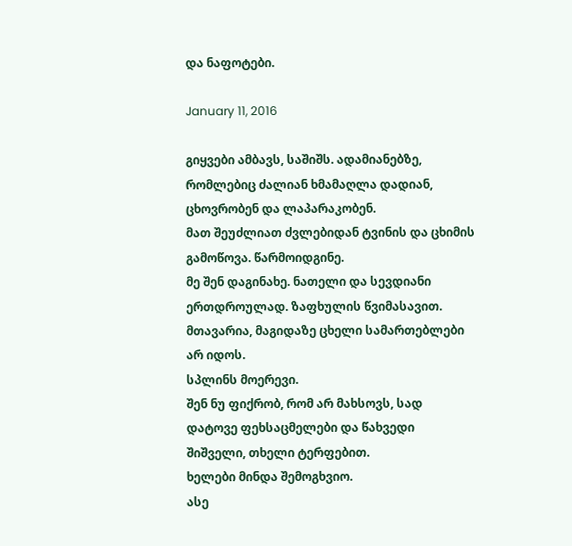და ნაფოტები.

January 11, 2016

გიყვები ამბავს, საშიშს. ადამიანებზე, რომლებიც ძალიან ხმამაღლა დადიან, ცხოვრობენ და ლაპარაკობენ.
მათ შეუძლიათ ძვლებიდან ტვინის და ცხიმის გამოწოვა. წარმოიდგინე.
მე შენ დაგინახე. ნათელი და სევდიანი ერთდროულად. ზაფხულის წვიმასავით. მთავარია, მაგიდაზე ცხელი სამართებლები არ იდოს.
სპლინს მოერევი.
შენ ნუ ფიქრობ, რომ არ მახსოვს, სად დატოვე ფეხსაცმელები და წახვედი შიშველი, თხელი ტერფებით.
ხელები მინდა შემოგხვიო.
ასე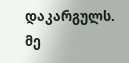დაკარგულს.
მე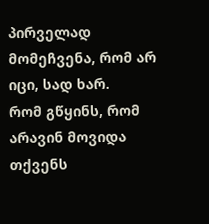პირველად მომეჩვენა, რომ არ იცი, სად ხარ.
რომ გწყინს, რომ არავინ მოვიდა თქვენს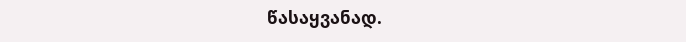წასაყვანად.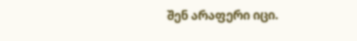შენ არაფერი იცი.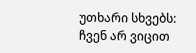უთხარი სხვებს:
ჩვენ არ ვიცით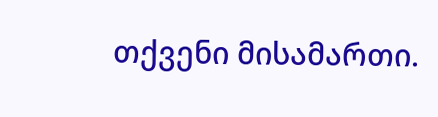თქვენი მისამართი.